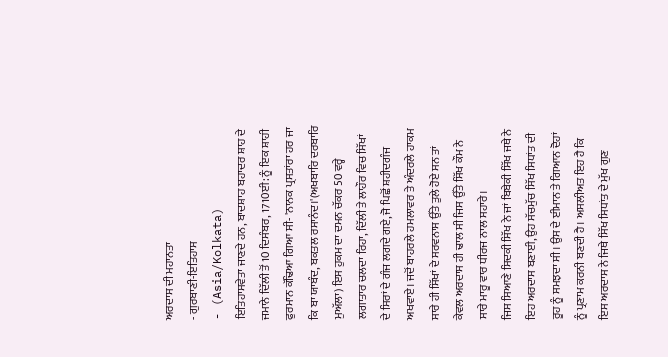ਅਰਦਾਸ ਦੀ ਮਹਾਨਤਾ
- ਗੁਰਬਾਣੀ-ਇਤਿਹਾਸ
- (Asia/Kolkata)
ਇਤਿਹਾਸਵੇਤਾ ਜਾਣਦੇ ਹਨ, ਬਾਦਸ਼ਾਹ ਬਹਾਦਰ ਸ਼ਾਹ ਦੇ ਜਮਾਨੇ ਦਿੱਲੀ ਤੋਂ 10 ਦਿਸੰਬਰ, 1710ਈ: ਨੂੰ ਇਕ ਸ਼ਾਹੀ ਫੁਰਮਾਨ ਕੱਢਿਆ ਗਿਆ ਸੀ- 'ਨਾਨਕ ਪ੍ਰਸਤਾਂਰਾ ਹਰ ਜਾ ਕਿ ਬਾ ਯਾਬੰਦ, ਬਕਤਲ ਰਸਾਨੰਦ।'(ਅਖਬਾਰਿ ਦਰਬਾਰਿ ਮੁਅੱਲਾ) ਇਸ ਹੁਕਮ ਦਾ ਦਮਨ ਚੱਕਰ 50 ਵਰ੍ਹੇ ਲਗਾਤਾਰ ਚਲਦਾ ਰਿਹਾ, ਦਿੱਲੀ ਤੇ ਲਾਹੌਰ ਵਿਚ ਸਿੱਖਾਂ ਦੇ ਸਿਰਾਂ ਦੇ ਗੰਜ ਲਗਦੇ ਗਏ, ਜੋ ਪਿਛੋਂ ਸ਼ਹੀਦਗੰਜ ਅਖਵਾਏ। ਜਦੋਂ ਬਾਹਰਲੇ ਹਮਲਾਵਰ ਤੇ ਅੰਦਰਲੇ ਹਾਕਮ ਸਾਰੇ ਹੀ ਸਿੱਖਾਂ ਦੇ ਸਰਵਨਾਸ ਉੱਤੇ ਤੁਲੇ ਹੋਏ ਸਨ ਤਾਂ ਕੇਵਲ ਅਰਦਾਸ ਹੀ ਢਾਲ ਸੀ ਜਿਸ ਉੱਤੇ ਸਿੱਖ ਕੌਮ ਨੇ ਸਾਰੇ ਮਾਰੂ ਵਾਰ ਧੀਰਜ ਨਾਲ ਸਹਾਰੇ।
ਜਿਸ ਸਿਆਣੇ ਸਿਦਕੀ ਸਿੱਖ ਨੇ ਜਾਂ ਬਿਬੇਕੀ ਸਿੱਖ ਜਥੇ ਨੇ ਇਹ ਅਰਦਾਸ ਬਣਾਈ, ਉਹ ਸੱਚਮੁੱਚ ਸਿੱਖ ਸਿਧਾਂਤ ਦੀ ਰੂਹ ਨੂੰ ਸਮਝਦਾ ਸੀ। ਉਸ ਦੇ ਈਮਾਨ ਤੇ ਗਿਆਨ ਦੋਹਾਂ ਨੂੰ ਪ੍ਰਣਾਮ ਕਰਨੀ ਬਣਦੀ ਹੈ। ਅਸਲੀਅਤ ਇਹ ਹੈ ਕਿ ਇਸ ਅਰਦਾਸ ਨੇ ਜਿਥੇ ਸਿੱਖ ਸਿਧਾਂਤ ਦੇ ਮੁੱਖ ਗੁਣ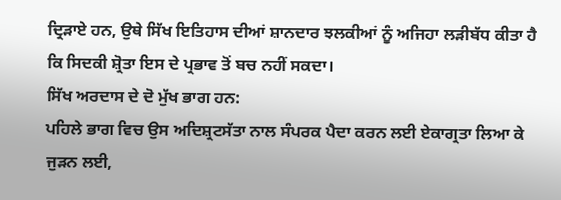ਦ੍ਰਿੜਾਏ ਹਨ, ਉਥੇ ਸਿੱਖ ਇਤਿਹਾਸ ਦੀਆਂ ਸ਼ਾਨਦਾਰ ਝਲਕੀਆਂ ਨੂੰ ਅਜਿਹਾ ਲੜੀਬੱਧ ਕੀਤਾ ਹੈ ਕਿ ਸਿਦਕੀ ਸ਼੍ਰੋਤਾ ਇਸ ਦੇ ਪ੍ਰਭਾਵ ਤੋਂ ਬਚ ਨਹੀਂ ਸਕਦਾ।
ਸਿੱਖ ਅਰਦਾਸ ਦੇ ਦੋ ਮੁੱਖ ਭਾਗ ਹਨ:
ਪਹਿਲੇ ਭਾਗ ਵਿਚ ਉਸ ਅਦਿਸ਼੍ਰਟਸੱਤਾ ਨਾਲ ਸੰਪਰਕ ਪੈਦਾ ਕਰਨ ਲਈ ਏਕਾਗ੍ਰਤਾ ਲਿਆ ਕੇ ਜੁੜਨ ਲਈ,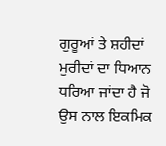ਗੁਰੂਆਂ ਤੇ ਸ਼ਹੀਦਾਂ ਮੁਰੀਦਾਂ ਦਾ ਧਿਆਨ ਧਰਿਆ ਜਾਂਦਾ ਹੈ ਜੋ ਉਸ ਨਾਲ ਇਕਮਿਕ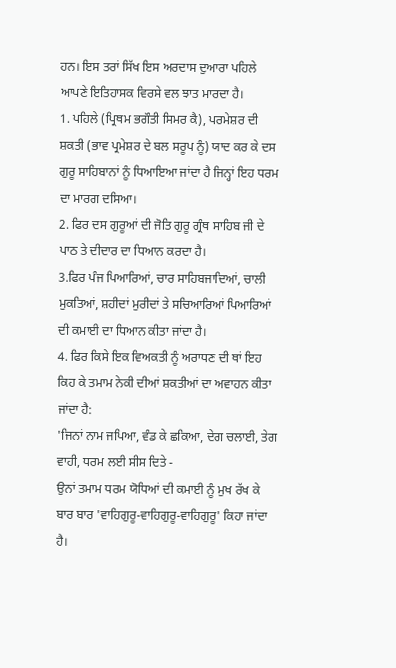ਹਨ। ਇਸ ਤਰਾਂ ਸਿੱਖ ਇਸ ਅਰਦਾਸ ਦੁਆਰਾ ਪਹਿਲੇ ਆਪਣੇ ਇਤਿਹਾਸਕ ਵਿਰਸੇ ਵਲ ਝਾਤ ਮਾਰਦਾ ਹੈ।
1. ਪਹਿਲੇ (ਪ੍ਰਿਥਮ ਭਗੌਤੀ ਸਿਮਰ ਕੈ), ਪਰਮੇਸ਼ਰ ਦੀ ਸ਼ਕਤੀ (ਭਾਵ ਪ੍ਰਮੇਸ਼ਰ ਦੇ ਬਲ ਸਰੂਪ ਨੂੰ) ਯਾਦ ਕਰ ਕੇ ਦਸ ਗੁਰੂ ਸਾਹਿਬਾਨਾਂ ਨੂੰ ਧਿਆਇਆ ਜਾਂਦਾ ਹੈ ਜਿਨ੍ਹਾਂ ਇਹ ਧਰਮ ਦਾ ਮਾਰਗ ਦਸਿਆ।
2. ਫਿਰ ਦਸ ਗੁਰੂਆਂ ਦੀ ਜੋਤਿ ਗੁਰੂ ਗ੍ਰੰਥ ਸਾਹਿਬ ਜੀ ਦੇ ਪਾਠ ਤੇ ਦੀਦਾਰ ਦਾ ਧਿਆਨ ਕਰਦਾ ਹੈ।
3.ਫਿਰ ਪੰਜ ਪਿਆਰਿਆਂ, ਚਾਰ ਸਾਹਿਬਜਾਦਿਆਂ, ਚਾਲੀ ਮੁਕਤਿਆਂ, ਸ਼ਹੀਦਾਂ ਮੁਰੀਦਾਂ ਤੇ ਸਚਿਆਰਿਆਂ ਪਿਆਰਿਆਂ ਦੀ ਕਮਾਈ ਦਾ ਧਿਆਨ ਕੀਤਾ ਜਾਂਦਾ ਹੈ।
4. ਫਿਰ ਕਿਸੇ ਇਕ ਵਿਅਕਤੀ ਨੂੰ ਅਰਾਧਣ ਦੀ ਥਾਂ ਇਹ ਕਿਹ ਕੇ ਤਮਾਮ ਨੇਕੀ ਦੀਆਂ ਸ਼ਕਤੀਆਂ ਦਾ ਅਵਾਹਨ ਕੀਤਾ ਜਾਂਦਾ ਹੈ:
'ਜਿਨਾਂ ਨਾਮ ਜਪਿਆ, ਵੰਡ ਕੇ ਛਕਿਆ, ਦੇਗ ਚਲਾਈ, ਤੇਗ ਵਾਹੀ, ਧਰਮ ਲਈ ਸੀਸ ਦਿਤੇ -
ਉਨਾਂ ਤਮਾਮ ਧਰਮ ਯੋਧਿਆਂ ਦੀ ਕਮਾਈ ਨੂੰ ਮੁਖ ਰੱਖ ਕੇ ਬਾਰ ਬਾਰ 'ਵਾਹਿਗੁਰੂ-ਵਾਹਿਗੁਰੂ-ਵਾਹਿਗੁਰੂ' ਕਿਹਾ ਜਾਂਦਾ ਹੈ।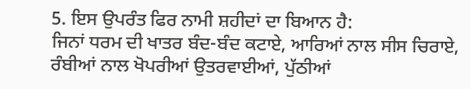5. ਇਸ ਉਪਰੰਤ ਫਿਰ ਨਾਮੀ ਸ਼ਹੀਦਾਂ ਦਾ ਬਿਆਨ ਹੈ:
ਜਿਨਾਂ ਧਰਮ ਦੀ ਖਾਤਰ ਬੰਦ-ਬੰਦ ਕਟਾਏ, ਆਰਿਆਂ ਨਾਲ ਸੀਸ ਚਿਰਾਏ, ਰੰਬੀਆਂ ਨਾਲ ਖੋਪਰੀਆਂ ਉਤਰਵਾਈਆਂ, ਪੁੱਠੀਆਂ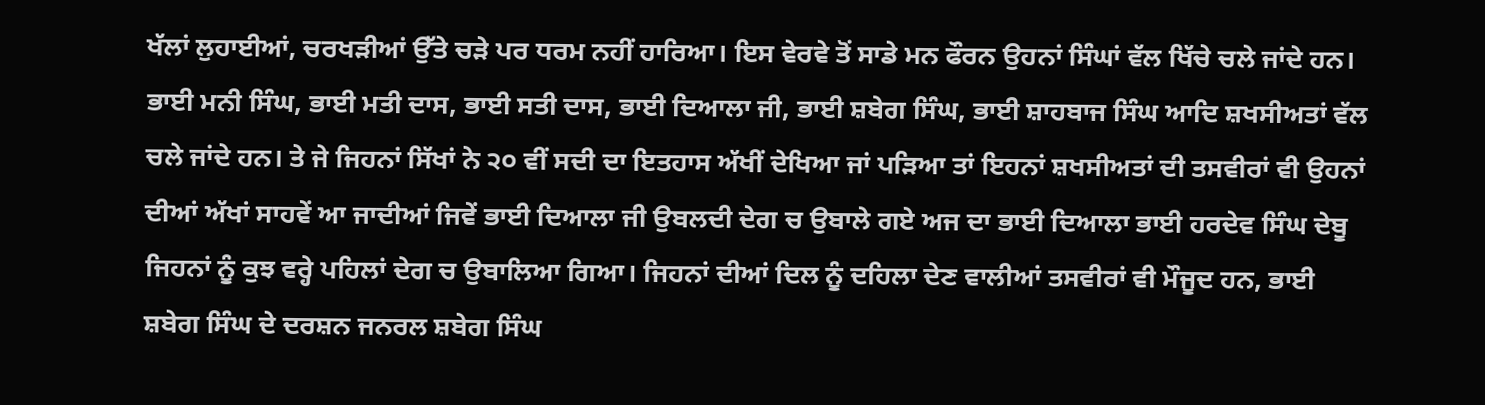ਖੱਲਾਂ ਲੁਹਾਈਆਂ, ਚਰਖੜੀਆਂ ਉੱਤੇ ਚੜੇ ਪਰ ਧਰਮ ਨਹੀਂ ਹਾਰਿਆ। ਇਸ ਵੇਰਵੇ ਤੋਂ ਸਾਡੇ ਮਨ ਫੌਰਨ ਉਹਨਾਂ ਸਿੰਘਾਂ ਵੱਲ ਖਿੱਚੇ ਚਲੇ ਜਾਂਦੇ ਹਨ। ਭਾਈ ਮਨੀ ਸਿੰਘ, ਭਾਈ ਮਤੀ ਦਾਸ, ਭਾਈ ਸਤੀ ਦਾਸ, ਭਾਈ ਦਿਆਲਾ ਜੀ, ਭਾਈ ਸ਼ਬੇਗ ਸਿੰਘ, ਭਾਈ ਸ਼ਾਹਬਾਜ ਸਿੰਘ ਆਦਿ ਸ਼ਖਸੀਅਤਾਂ ਵੱਲ ਚਲੇ ਜਾਂਦੇ ਹਨ। ਤੇ ਜੇ ਜਿਹਨਾਂ ਸਿੱਖਾਂ ਨੇ ੨੦ ਵੀਂ ਸਦੀ ਦਾ ਇਤਹਾਸ ਅੱਖੀਂ ਦੇਖਿਆ ਜਾਂ ਪੜਿਆ ਤਾਂ ਇਹਨਾਂ ਸ਼ਖਸੀਅਤਾਂ ਦੀ ਤਸਵੀਰਾਂ ਵੀ ਉਹਨਾਂ ਦੀਆਂ ਅੱਖਾਂ ਸਾਹਵੇਂ ਆ ਜਾਦੀਆਂ ਜਿਵੇਂ ਭਾਈ ਦਿਆਲਾ ਜੀ ਉਬਲਦੀ ਦੇਗ ਚ ਉਬਾਲੇ ਗਏ ਅਜ ਦਾ ਭਾਈ ਦਿਆਲਾ ਭਾਈ ਹਰਦੇਵ ਸਿੰਘ ਦੇਬੂ ਜਿਹਨਾਂ ਨੂੰ ਕੁਝ ਵਰ੍ਹੇ ਪਹਿਲਾਂ ਦੇਗ ਚ ਉਬਾਲਿਆ ਗਿਆ। ਜਿਹਨਾਂ ਦੀਆਂ ਦਿਲ ਨੂੰ ਦਹਿਲਾ ਦੇਣ ਵਾਲੀਆਂ ਤਸਵੀਰਾਂ ਵੀ ਮੌਜੂਦ ਹਨ, ਭਾਈ ਸ਼ਬੇਗ ਸਿੰਘ ਦੇ ਦਰਸ਼ਨ ਜਨਰਲ ਸ਼ਬੇਗ ਸਿੰਘ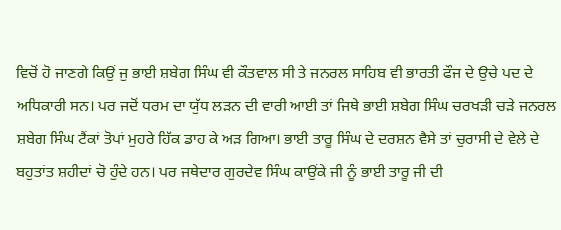ਵਿਚੋਂ ਹੋ ਜਾਣਗੇ ਕਿਉਂ ਜੁ ਭਾਈ ਸ਼ਬੇਗ ਸਿੰਘ ਵੀ ਕੌਤਵਾਲ ਸੀ ਤੇ ਜਨਰਲ ਸਾਹਿਬ ਵੀ ਭਾਰਤੀ ਫੌਜ ਦੇ ਉਚੇ ਪਦ ਦੇ ਅਧਿਕਾਰੀ ਸਨ। ਪਰ ਜਦੋਂ ਧਰਮ ਦਾ ਯੁੱਧ ਲੜਨ ਦੀ ਵਾਰੀ ਆਈ ਤਾਂ ਜਿਥੇ ਭਾਈ ਸ਼ਬੇਗ ਸਿੰਘ ਚਰਖੜੀ ਚੜੇ ਜਨਰਲ ਸ਼ਬੇਗ ਸਿੰਘ ਟੈਂਕਾਂ ਤੋਪਾਂ ਮੁਹਰੇ ਹਿੱਕ ਡਾਹ ਕੇ ਅੜ ਗਿਆ। ਭਾਈ ਤਾਰੂ ਸਿੰਘ ਦੇ ਦਰਸ਼ਨ ਵੈਸੇ ਤਾਂ ਚੁਰਾਸੀ ਦੇ ਵੇਲੇ ਦੇ ਬਹੁਤਾਂਤ ਸ਼ਹੀਦਾਂ ਚੋ ਹੁੰਦੇ ਹਨ। ਪਰ ਜਥੇਦਾਰ ਗੁਰਦੇਵ ਸਿੰਘ ਕਾਉਂਕੇ ਜੀ ਨੂੰ ਭਾਈ ਤਾਰੂ ਜੀ ਦੀ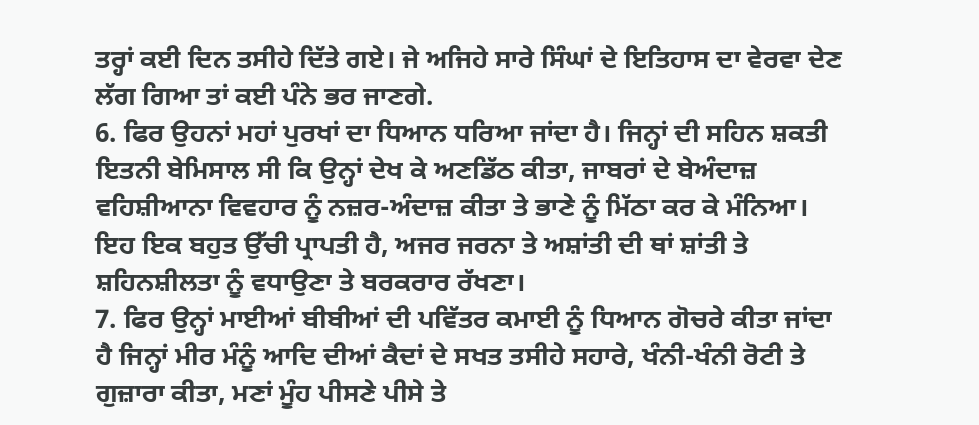ਤਰ੍ਹਾਂ ਕਈ ਦਿਨ ਤਸੀਹੇ ਦਿੱਤੇ ਗਏ। ਜੇ ਅਜਿਹੇ ਸਾਰੇ ਸਿੰਘਾਂ ਦੇ ਇਤਿਹਾਸ ਦਾ ਵੇਰਵਾ ਦੇਣ ਲੱਗ ਗਿਆ ਤਾਂ ਕਈ ਪੰਨੇ ਭਰ ਜਾਣਗੇ.
6. ਫਿਰ ਉਹਨਾਂ ਮਹਾਂ ਪੁਰਖਾਂ ਦਾ ਧਿਆਨ ਧਰਿਆ ਜਾਂਦਾ ਹੈ। ਜਿਨ੍ਹਾਂ ਦੀ ਸਹਿਨ ਸ਼ਕਤੀ ਇਤਨੀ ਬੇਮਿਸਾਲ ਸੀ ਕਿ ਉਨ੍ਹਾਂ ਦੇਖ ਕੇ ਅਣਡਿੱਠ ਕੀਤਾ, ਜਾਬਰਾਂ ਦੇ ਬੇਅੰਦਾਜ਼ ਵਹਿਸ਼ੀਆਨਾ ਵਿਵਹਾਰ ਨੂੰ ਨਜ਼ਰ-ਅੰਦਾਜ਼ ਕੀਤਾ ਤੇ ਭਾਣੇ ਨੂੰ ਮਿੱਠਾ ਕਰ ਕੇ ਮੰਨਿਆ। ਇਹ ਇਕ ਬਹੁਤ ਉੱਚੀ ਪ੍ਰਾਪਤੀ ਹੈ, ਅਜਰ ਜਰਨਾ ਤੇ ਅਸ਼ਾਂਤੀ ਦੀ ਥਾਂ ਸ਼ਾਂਤੀ ਤੇ ਸ਼ਹਿਨਸ਼ੀਲਤਾ ਨੂੰ ਵਧਾਉਣਾ ਤੇ ਬਰਕਰਾਰ ਰੱਖਣਾ।
7. ਫਿਰ ਉਨ੍ਹਾਂ ਮਾਈਆਂ ਬੀਬੀਆਂ ਦੀ ਪਵਿੱਤਰ ਕਮਾਈ ਨੂੰ ਧਿਆਨ ਗੋਚਰੇ ਕੀਤਾ ਜਾਂਦਾ ਹੈ ਜਿਨ੍ਹਾਂ ਮੀਰ ਮੰਨੂੰ ਆਦਿ ਦੀਆਂ ਕੈਦਾਂ ਦੇ ਸਖਤ ਤਸੀਹੇ ਸਹਾਰੇ, ਖੰਨੀ-ਖੰਨੀ ਰੋਟੀ ਤੇ ਗੁਜ਼ਾਰਾ ਕੀਤਾ, ਮਣਾਂ ਮੂੰਹ ਪੀਸਣੇ ਪੀਸੇ ਤੇ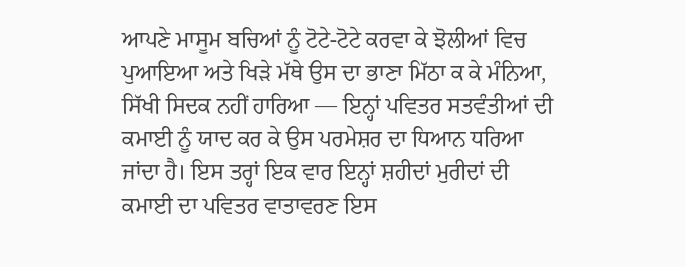ਆਪਣੇ ਮਾਸੂਮ ਬਚਿਆਂ ਨੂੰ ਟੋਟੇ-ਟੋਟੇ ਕਰਵਾ ਕੇ ਝੋਲੀਆਂ ਵਿਚ ਪੁਆਇਆ ਅਤੇ ਖਿੜੇ ਮੱਥੇ ਉਸ ਦਾ ਭਾਣਾ ਮਿੱਠਾ ਕ ਕੇ ਮੰਨਿਆ, ਸਿੱਖੀ ਸਿਦਕ ਨਹੀਂ ਹਾਰਿਆ — ਇਨ੍ਹਾਂ ਪਵਿਤਰ ਸਤਵੰਤੀਆਂ ਦੀ ਕਮਾਈ ਨੂੰ ਯਾਦ ਕਰ ਕੇ ਉਸ ਪਰਮੇਸ਼ਰ ਦਾ ਧਿਆਨ ਧਰਿਆ ਜਾਂਦਾ ਹੈ। ਇਸ ਤਰ੍ਹਾਂ ਇਕ ਵਾਰ ਇਨ੍ਹਾਂ ਸ਼ਹੀਦਾਂ ਮੁਰੀਦਾਂ ਦੀ ਕਮਾਈ ਦਾ ਪਵਿਤਰ ਵਾਤਾਵਰਣ ਇਸ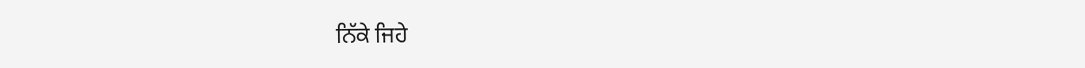ਨਿੱਕੇ ਜਿਹੇ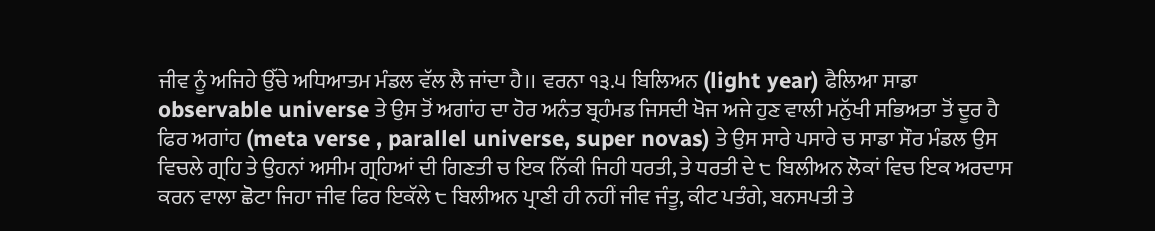ਜੀਵ ਨੂੰ ਅਜਿਹੇ ਉੱਚੇ ਅਧਿਆਤਮ ਮੰਡਲ ਵੱਲ ਲੈ ਜਾਂਦਾ ਹੈ।। ਵਰਨਾ ੧੩.੫ ਬਿਲਿਅਨ (light year) ਫੈਲਿਆ ਸਾਡਾ observable universe ਤੇ ਉਸ ਤੋਂ ਅਗਾਂਹ ਦਾ ਹੋਰ ਅਨੰਤ ਬ੍ਰਹੰਮਡ ਜਿਸਦੀ ਖੋਜ ਅਜੇ ਹੁਣ ਵਾਲੀ ਮਨੁੱਖੀ ਸਭਿਅਤਾ ਤੋਂ ਦੂਰ ਹੈ ਫਿਰ ਅਗਾਂਹ (meta verse , parallel universe, super novas) ਤੇ ਉਸ ਸਾਰੇ ਪਸਾਰੇ ਚ ਸਾਡਾ ਸੌਰ ਮੰਡਲ ਉਸ ਵਿਚਲੇ ਗ੍ਰਹਿ ਤੇ ਉਹਨਾਂ ਅਸੀਮ ਗ੍ਰਹਿਆਂ ਦੀ ਗਿਣਤੀ ਚ ਇਕ ਨਿੱਕੀ ਜਿਹੀ ਧਰਤੀ, ਤੇ ਧਰਤੀ ਦੇ ੮ ਬਿਲੀਅਨ ਲੋਕਾਂ ਵਿਚ ਇਕ ਅਰਦਾਸ ਕਰਨ ਵਾਲਾ ਛੋਟਾ ਜਿਹਾ ਜੀਵ ਫਿਰ ਇਕੱਲੇ ੮ ਬਿਲੀਅਨ ਪ੍ਰਾਣੀ ਹੀ ਨਹੀਂ ਜੀਵ ਜੰਤੂ, ਕੀਟ ਪਤੰਗੇ, ਬਨਸਪਤੀ ਤੇ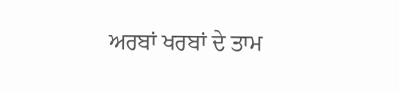ਅਰਬਾਂ ਖਰਬਾਂ ਦੇ ਤਾਮ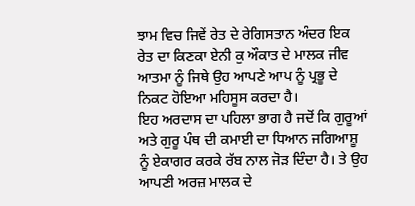ਝਾਮ ਵਿਚ ਜਿਵੇਂ ਰੇਤ ਦੇ ਰੇਗਿਸਤਾਨ ਅੰਦਰ ਇਕ ਰੇਤ ਦਾ ਕਿਣਕਾ ਏਨੀ ਕੁ ਔਕਾਤ ਦੇ ਮਾਲਕ ਜੀਵ ਆਤਮਾ ਨੂੰ ਜਿਥੇ ਉਹ ਆਪਣੇ ਆਪ ਨੂੰ ਪ੍ਰਭੂ ਦੇ ਨਿਕਟ ਹੋਇਆ ਮਹਿਸੂਸ ਕਰਦਾ ਹੈ।
ਇਹ ਅਰਦਾਸ ਦਾ ਪਹਿਲਾ ਭਾਗ ਹੈ ਜਦੋਂ ਕਿ ਗੁਰੂਆਂ ਅਤੇ ਗੁਰੂ ਪੰਥ ਦੀ ਕਮਾਈ ਦਾ ਧਿਆਨ ਜਗਿਆਸ਼ੂ ਨੂੰ ਏਕਾਗਰ ਕਰਕੇ ਰੱਬ ਨਾਲ ਜੋੜ ਦਿੰਦਾ ਹੈ। ਤੇ ਉਹ ਆਪਣੀ ਅਰਜ਼ ਮਾਲਕ ਦੇ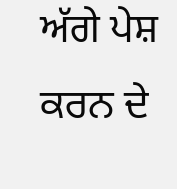ਅੱਗੇ ਪੇਸ਼ ਕਰਨ ਦੇ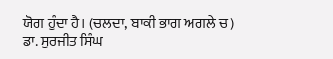ਯੋਗ ਹੁੰਦਾ ਹੈ। (ਚਲਦਾ, ਬਾਕੀ ਭਾਗ ਅਗਲੇ ਚ)
ਡਾ. ਸੁਰਜੀਤ ਸਿੰਘ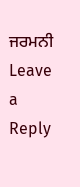ਜਰਮਨੀ
Leave a Reply